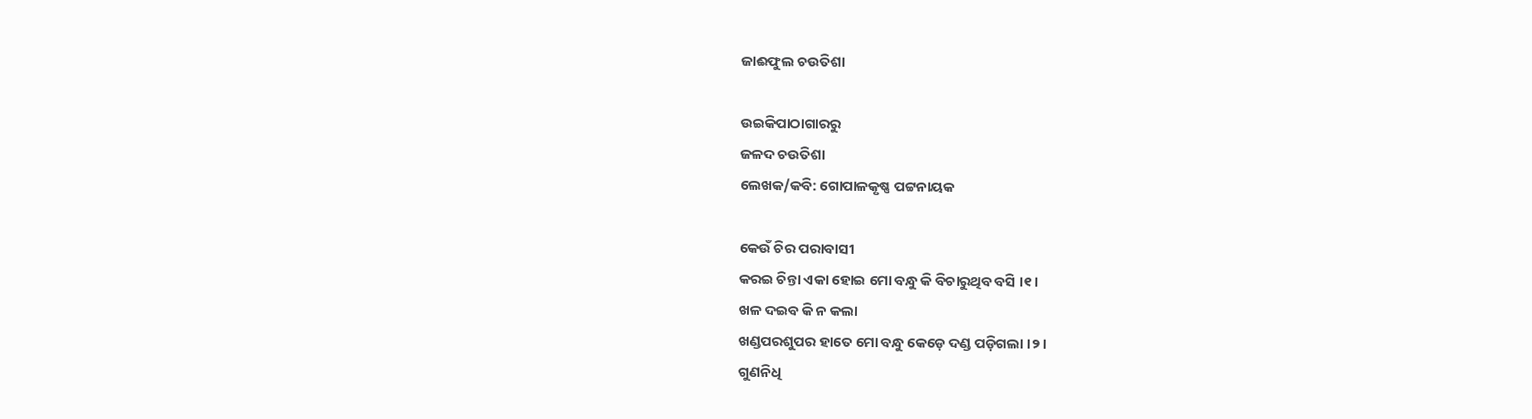ଜାଈଫୁଲ ଚଉତିଶା

ଉଇକିପାଠାଗାର‌ରୁ
ଜଳଦ ଚଉତିଶା
ଲେଖକ/କବି: ଗୋପାଳକୃଷ୍ଣ ପଟ୍ଟନାୟକ

କେଉଁ ଚିର ପରାବାସୀ
କରଇ ଚିନ୍ତା ଏକା ହୋଇ ମୋ ବନ୍ଧୁ କି ବିଚାରୁଥିବ ବସି ।୧।
ଖଳ ଦଇବ କି ନ କଲା
ଖଣ୍ଡପରଶୁପର ହାତେ ମୋ ବନ୍ଧୁ କେଡ଼େ ଦଣ୍ଡ ପଡ଼ିଗଲା ।୨।
ଗୁଣନିଧି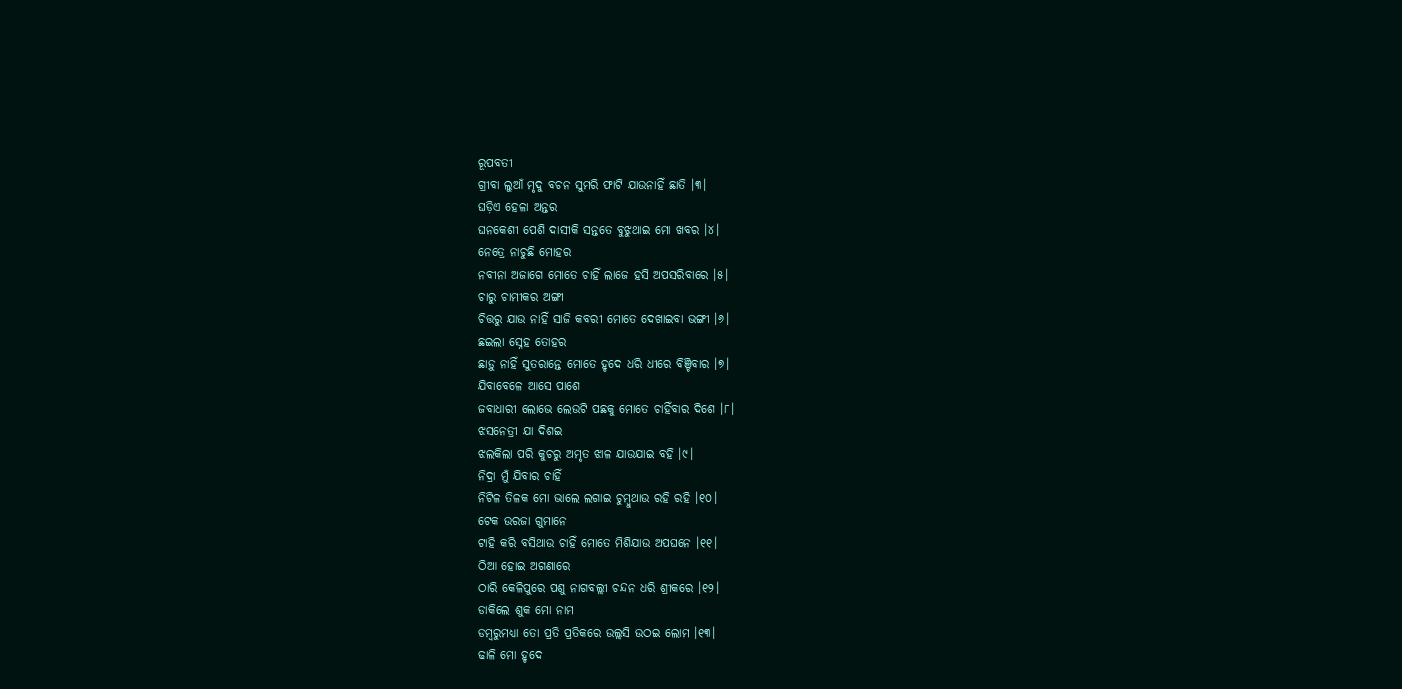ରୂପବତୀ
ଗ୍ରୀବା ଲୁଆଁ ମୃଦୁ ବଚନ ସୁମରି ଫାଟି ଯାଉନାହିଁ ଛାତି ।୩।
ଘଡ଼ିଏ ହେଳା ଅନ୍ତର
ଘନକେଶୀ ପେଶି ଦାସୀକି ସନ୍ତତେ ବୁଝୁଥାଇ ମୋ ଖବର ।୪।
ନେତ୍ରେ ନାଚୁଛି ମୋହର
ନବୀନା ଅଜାଗେ ମୋତେ ଚାହିଁ ଲାଜେ ହସି ଅପସରିବାରେ ।୫।
ଚାରୁ ଚାମୀକର ଅଙ୍ଗୀ
ଚିତ୍ତରୁ ଯାଉ ନାହିଁ ସାଜି କବରୀ ମୋତେ ଦେଖାଇବା ଭଙ୍ଗୀ ।୬।
ଛଇଲା ସ୍ନେହ ତୋହର
ଛାଡ଼ୁ ନାହିଁ ସୁତରାନ୍ତେ ମୋତେ ହୃଦେ ଧରି ଧୀରେ ବିଞ୍ଚିବାର ।୭।
ଯିବାବେଳେ ଆସେ ପାଶେ
ଜବାଧାରୀ ଲୋଭେ ଲେଉଟି ପଛକୁ ମୋତେ ଚାହିଁବାର ଦିଶେ ।୮।
ଝସନେତ୍ରୀ ଯା ଦିଶଇ
ଝଲକିଲା ପରି କୁଚରୁ ଅମୃତ ଝାଳ ଯାଉଯାଇ ବହି ।୯।
ନିଦ୍ରା ମୁଁ ଯିବାର ଚାହିଁ
ନିଟିଳ ତିଳକ ମୋ ଭାଲେ ଲଗାଇ ଚୁମ୍ବୁଥାଉ ରହି ରହି ।୧୦।
ଟେକ ଉରଜା ଗୁମାନେ
ଟାହି କରି ବସିଥାଉ ଚାହିଁ ମୋତେ ମିଶିଯାଉ ଅପଘନେ ।୧୧।
ଠିଆ ହୋଇ ଅଗଣାରେ
ଠାରି କେଳିପୁରେ ପଶୁ ନାଗବଲ୍ଲୀ ଚନ୍ଦନ ଧରି ଶ୍ରୀକରେ ।୧୨।
ଡାକିଲେ ଶୁକ ମୋ ନାମ
ଡମ୍ବରୁମଧ୍ୟା ତୋ ପ୍ରତି ପ୍ରତିକରେ ଉଲ୍ଲସି ଉଠଇ ଲୋମ ।୧୩।
ଢାଳି ମୋ ହୃଦେ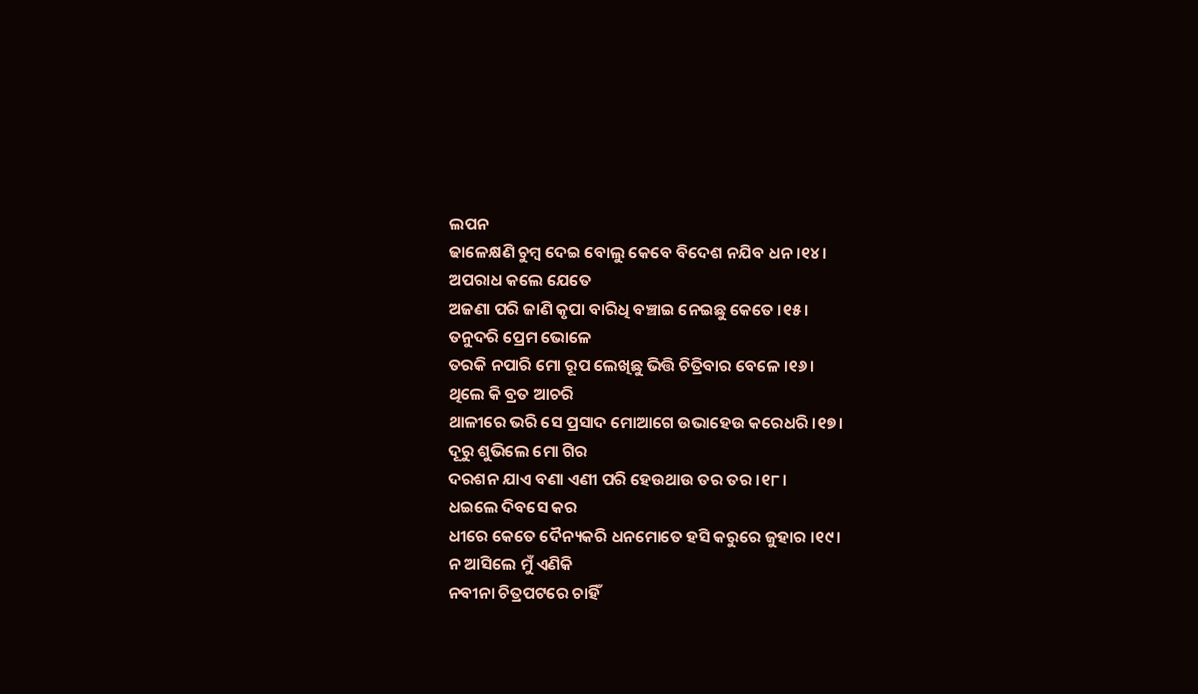ଲପନ
ଢାଳେକ୍ଷଣି ଚୁମ୍ବ ଦେଇ ବୋଲୁ କେବେ ବିଦେଶ ନଯିବ ଧନ ।୧୪।
ଅପରାଧ କଲେ ଯେତେ
ଅଜଣା ପରି ଜାଣି କୃପା ବାରିଧି ବଞ୍ଚାଇ ନେଇଛୁ କେତେ ।୧୫।
ତନୁଦରି ପ୍ରେମ ଭୋଳେ
ତରକି ନପାରି ମୋ ରୂପ ଲେଖିଛୁ ଭିତ୍ତି ଚିତ୍ରିବାର ବେଳେ ।୧୬।
ଥିଲେ କି ବ୍ରତ ଆଚରି
ଥାଳୀରେ ଭରି ସେ ପ୍ରସାଦ ମୋଆଗେ ଉଭାହେଉ କରେଧରି ।୧୭।
ଦୂରୁ ଶୁଭିଲେ ମୋ ଗିର
ଦରଶନ ଯାଏ ବଣା ଏଣୀ ପରି ହେଉଥାଉ ତର ତର ।୧୮।
ଧଇଲେ ଦିବସେ କର
ଧୀରେ କେତେ ଦୈନ୍ୟକରି ଧନମୋତେ ହସି କରୁରେ ଜୁହାର ।୧୯।
ନ ଆସିଲେ ମୁଁ ଏଣିକି
ନବୀନା ଚିତ୍ରପଟରେ ଚାହିଁ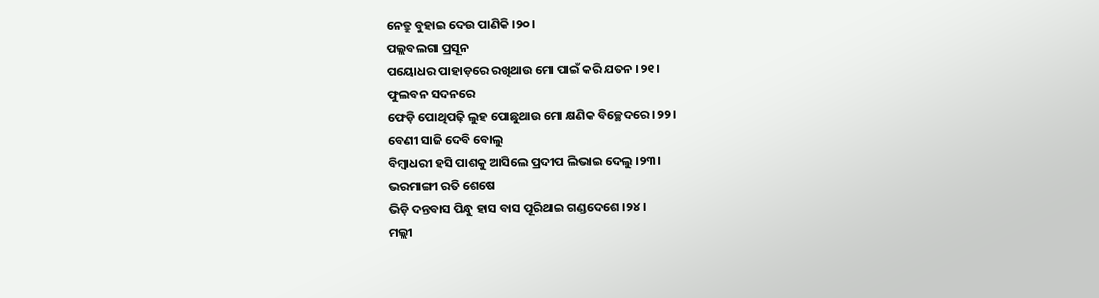ନେତ୍ରୁ ବୁହାଇ ଦେଉ ପାଣିକି ।୨୦।
ପଲ୍ଲବଲଗା ପ୍ରସୂନ
ପୟୋଧର ପାହାଡ଼ରେ ରଖିଥାଉ ମୋ ପାଇଁ କରି ଯତନ ।୨୧।
ଫୁଲବନ ସଦନରେ
ଫେଡ଼ି ପୋଥିପଢ଼ି ଲୁହ ପୋଛୁଥାଉ ମୋ କ୍ଷଣିକ ବିଚ୍ଛେଦରେ ।୨୨।
ବେଣୀ ସାଜି ଦେବି ବୋଲୁ
ବିମ୍ବାଧରୀ ହସି ପାଶକୁ ଆସିଲେ ପ୍ରଦୀପ ଲିଭାଇ ଦେଲୁ ।୨୩।
ଭରମାଙ୍ଗୀ ରତି ଶେଷେ
ଭିଡ଼ି ଦନ୍ତବାସ ପିନ୍ଧୁ ହାସ ବାସ ପୂରିଥାଇ ଗଣ୍ଡଦେଶେ ।୨୪।
ମଲ୍ଲୀ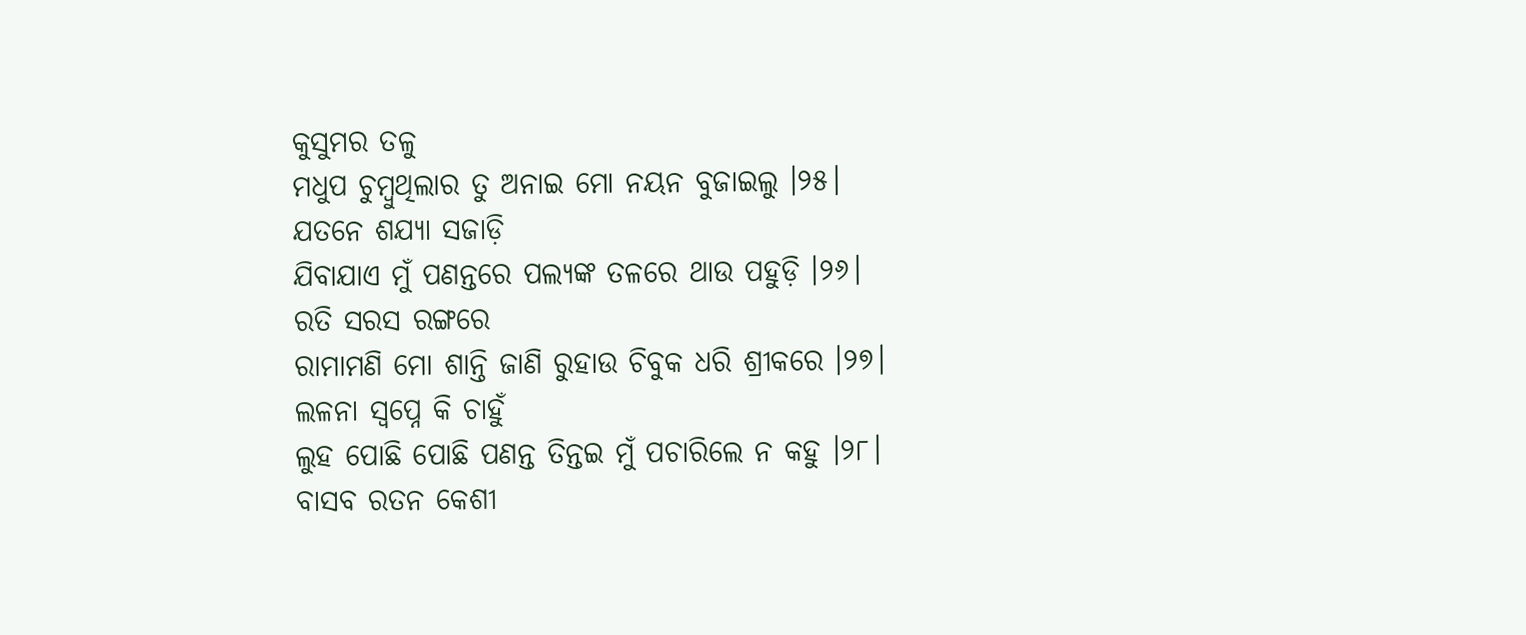କୁସୁମର ତଳୁ
ମଧୁପ ଚୁମ୍ବୁଥିଲାର ତୁ ଅନାଇ ମୋ ନୟନ ବୁଜାଇଲୁ ।୨୫।
ଯତନେ ଶଯ୍ୟା ସଜାଡ଼ି
ଯିବାଯାଏ ମୁଁ ପଣନ୍ତରେ ପଲ୍ୟଙ୍କ ତଳରେ ଥାଉ ପହୁଡ଼ି ।୨୬।
ରତି ସରସ ରଙ୍ଗରେ
ରାମାମଣି ମୋ ଶାନ୍ତି ଜାଣି ରୁହାଉ ଚିବୁକ ଧରି ଶ୍ରୀକରେ ।୨୭।
ଲଳନା ସ୍ୱପ୍ନେ କି ଚାହୁଁ
ଲୁହ ପୋଛି ପୋଛି ପଣନ୍ତ ତିନ୍ତଇ ମୁଁ ପଚାରିଲେ ନ କହୁ ।୨୮।
ବାସବ ରତନ କେଶୀ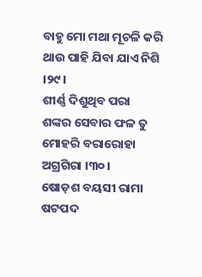ବାହୁ ମୋ ମଥା ମୂଚଳି କରି ଥାଉ ପାହି ଯିବା ଯାଏ ନିଶି ।୨୯।
ଶୀର୍ଣ୍ଣ ଦିଶୁଥିବ ପରା
ଶଙ୍କର ସେବାର ଫଳ ତୁ ମୋହରି ବରାରୋହା ଅଗ୍ରଗିରା ।୩୦।
ଷୋଡ଼ଶ ବୟସୀ ରାମା
ଷଟପଦ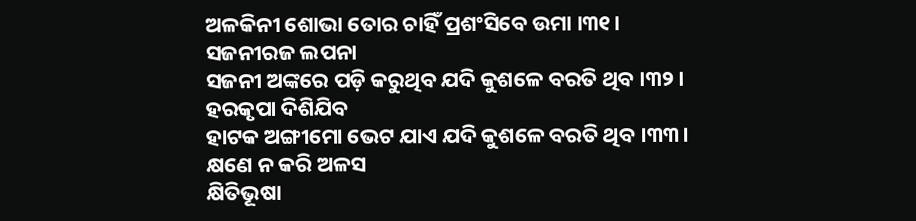ଅଳକିନୀ ଶୋଭା ତୋର ଚାହିଁ ପ୍ରଶଂସିବେ ଉମା ।୩୧।
ସଜନୀରଜ ଲପନା
ସଜନୀ ଅଙ୍କରେ ପଡ଼ି କରୁଥିବ ଯଦି କୁଶଳେ ବରତି ଥିବ ।୩୨।
ହରକୃପା ଦିଶିଯିବ
ହାଟକ ଅଙ୍ଗୀମୋ ଭେଟ ଯାଏ ଯଦି କୁଶଳେ ବରତି ଥିବ ।୩୩।
କ୍ଷଣେ ନ କରି ଅଳସ
କ୍ଷିତିଭୂଷା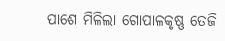ପାଶେ ମିଳିଲା ଗୋପାଳକୃଷ୍ଣ ତେଜି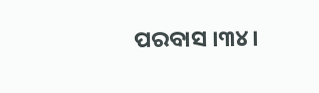ପରବାସ ।୩୪।